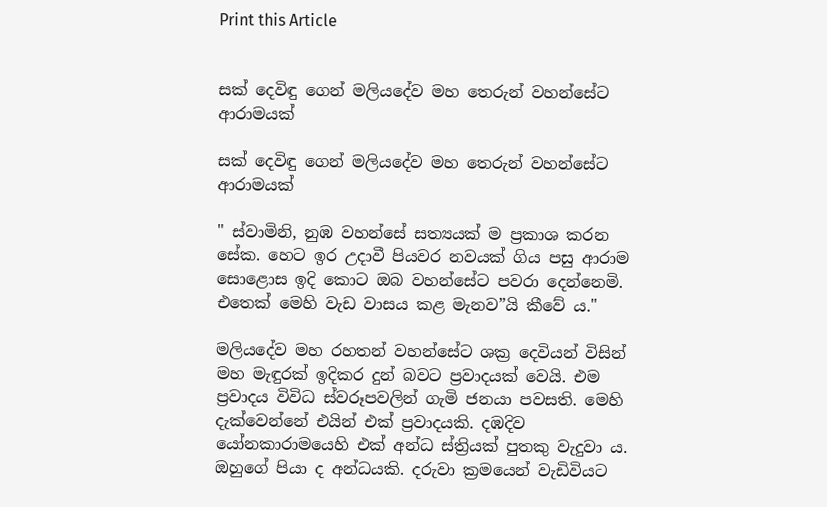Print this Article


සක් දෙවිඳු ගෙන් මලියදේව මහ තෙරුන් වහන්සේට ආරාමයක්

සක් දෙවිඳු ගෙන් මලියදේව මහ තෙරුන් වහන්සේට ආරාමයක්

" ස්වාමිනි, නුඹ වහන්සේ සත්‍යයක් ම ප්‍රකාශ කරන සේක. හෙට ඉර උදාවී පියවර නවයක් ගිය පසු ආරාම සොළොස ඉදි කොට ඔබ වහන්සේට පවරා දෙන්නෙමි. එතෙක් මෙහි වැඩ වාසය කළ මැනව”යි කීවේ ය."

මලියදේව මහ රහතන් වහන්සේට ශක්‍ර දෙවියන් විසින් මහ මැඳුරක් ඉදිකර දුන් බවට ප්‍රවාදයක් වෙයි. එම ප්‍රවාදය විවිධ ස්වරූපවලින් ගැමි ජනයා පවසති. මෙහි දැක්වෙන්නේ එයින් එක් ප්‍රවාදයකි. දඹදිව යෝනකාරාමයෙහි එක් අන්ධ ස්ත්‍රියක් පුතකු වැදුවා ය. ඔහුගේ පියා ද අන්ධයකි. දරුවා ක්‍රමයෙන් වැඩිවියට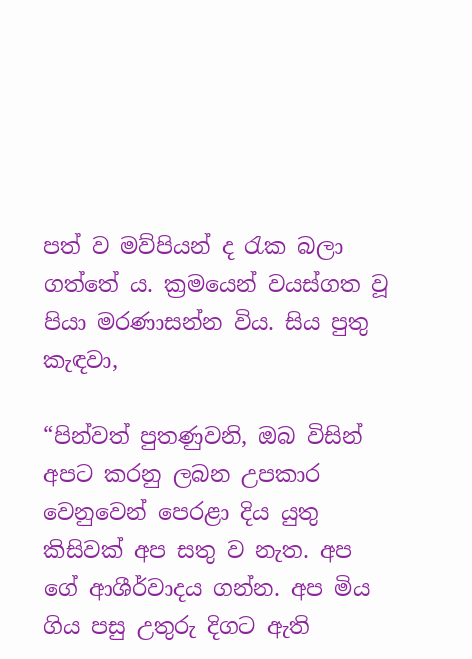පත් ව මව්පියන් ද රැක බලා ගත්තේ ය. ක්‍රමයෙන් වයස්ගත වූ පියා මරණාසන්න විය. සිය පුතු කැඳවා,

“පින්වත් පුතණුවනි, ඔබ විසින් අපට කරනු ලබන උපකාර වෙනුවෙන් පෙරළා දිය යුතු කිසිවක් අප සතු ව නැත. අප ගේ ආශීර්වාදය ගන්න. අප මිය ගිය පසු උතුරු දිගට ඇති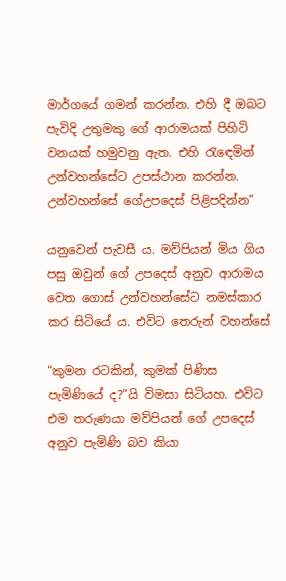මාර්ගයේ ගමන් කරන්න. එහි දී ඔබට පැවිදි උතුමකු ගේ ආරාමයක් පිහිටි වනයක් හමුවනු ඇත. එහි රැඳෙමින් උන්වහන්සේට උපස්ථාන කරන්න. උන්වහන්සේ ගේඋපදෙස් පිළිපදින්න”

යනුවෙන් පැවසී ය. මව්පියන් මිය ගිය පසු ඔවුන් ගේ උපදෙස් අනුව ආරාමය වෙත ගොස් උන්වහන්සේට නමස්කාර කර සිටියේ ය. එවිට තෙරුන් වහන්සේ

“කුමන රටකින්, කුමක් පිණිස පැමිණියේ ද?”යි විමසා සිටියහ. එවිට එම තරුණයා මව්පියන් ගේ උපදෙස් අනුව පැමිණි බව කියා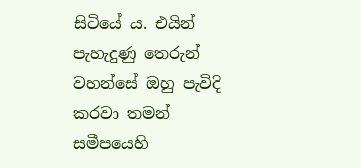සිටියේ ය. එයින් පැහැදුණු තෙරුන් වහන්සේ ඔහු පැවිදි කරවා තමන් සමීපයෙහි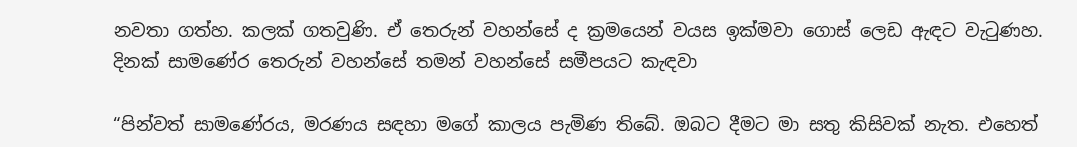නවතා ගත්හ. කලක් ගතවුණි. ඒ තෙරුන් වහන්සේ ද ක්‍රමයෙන් වයස ඉක්මවා ගොස් ලෙඩ ඇඳට වැටුණහ. දිනක් සාමණේර තෙරුන් වහන්සේ තමන් වහන්සේ සමීපයට කැඳවා

“පින්වත් සාමණේරය, මරණය සඳහා මගේ කාලය පැමිණ තිබේ. ඔබට දීමට මා සතු කිසිවක් නැත. එහෙත්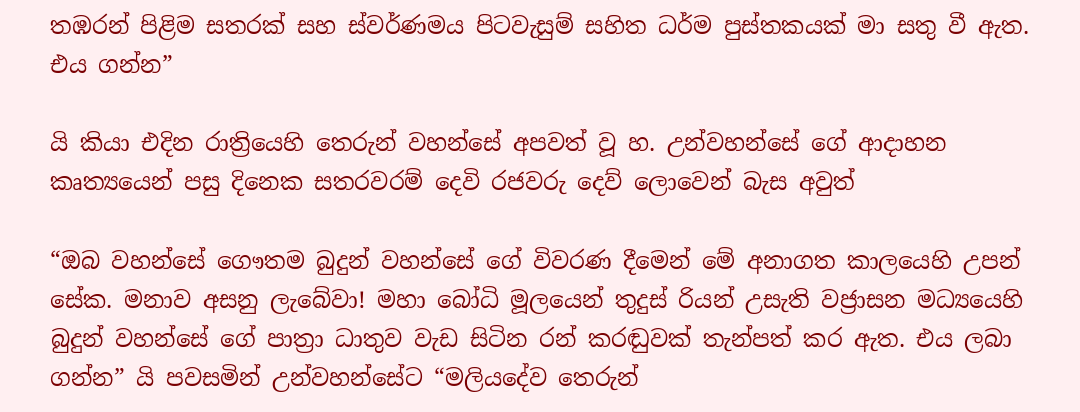තඹරන් පිළිම සතරක් සහ ස්වර්ණමය පිටවැසුම් සහිත ධර්ම පුස්තකයක් මා සතු වී ඇත. එය ගන්න”

යි කියා එදින රාත්‍රියෙහි තෙරුන් වහන්සේ අපවත් වූ හ. උන්වහන්සේ ගේ ආදාහන කෘත්‍යයෙන් පසු දිනෙක සතරවරම් දෙවි රජවරු දෙව් ලොවෙන් බැස අවුත්

“ඔබ වහන්සේ ගෞතම බුදුන් වහන්සේ ගේ විවරණ දීමෙන් මේ අනාගත කාලයෙහි උපන් සේක. මනාව අසනු ලැබේවා! මහා බෝධි මූලයෙන් තුදුස් රියන් උසැති වජ්‍රාසන මධ්‍යයෙහි බුදුන් වහන්සේ ගේ පාත්‍රා ධාතුව වැඩ සිටින රන් කරඬුවක් තැන්පත් කර ඇත. එය ලබා ගන්න” යි පවසමින් උන්වහන්සේට “මලියදේව තෙරුන්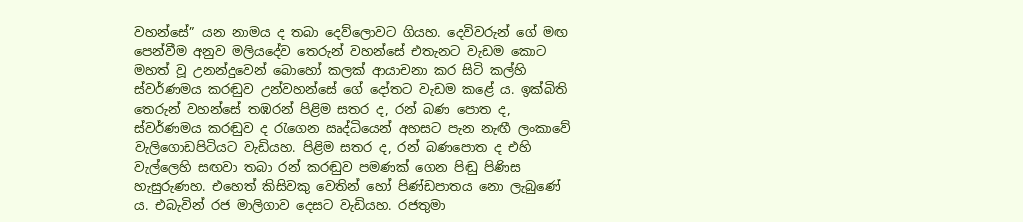වහන්සේ” යන නාමය ද තබා දෙව්ලොවට ගියහ. දෙවිවරුන් ගේ මඟ පෙන්වීම අනුව මලියදේව තෙරුන් වහන්සේ එතැනට වැඩම කොට මහත් වූ උනන්දුවෙන් බොහෝ කලක් ආයාචනා කර සිටි කල්හි ස්වර්ණමය කරඬුව උන්වහන්සේ ගේ දෝතට වැඩම කළේ ය. ඉක්බිති තෙරුන් වහන්සේ තඹරන් පිළිම සතර ද, රන් බණ පොත ද, ස්වර්ණමය කරඬුව ද රැගෙන ඍද්ධියෙන් අහසට පැන නැඟී ලංකාවේ වැලිගොඩපිටියට වැඩියහ. පිළිම සතර ද, රන් බණපොත ද එහි වැල්ලෙහි සඟවා තබා රන් කරඬුව පමණක් ගෙන පිඬු පිණිස හැසුරුණහ. එහෙත් කිසිවකු වෙතින් හෝ පිණ්ඩපාතය නො ලැබුණේ ය. එබැවින් රජ මාලිගාව දෙසට වැඩියහ. රජතුමා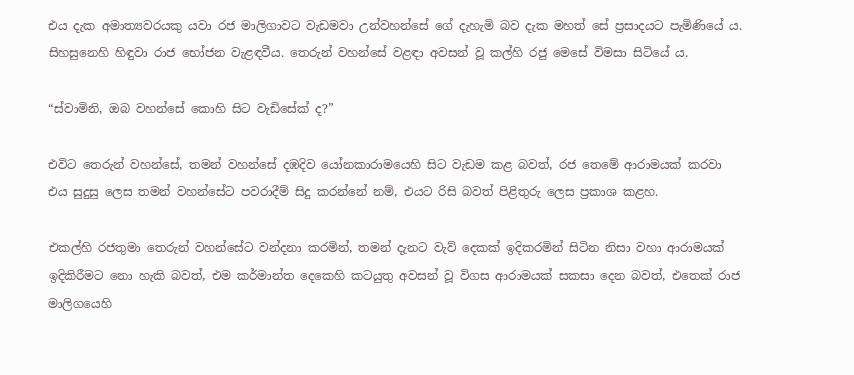එය දැක අමාත්‍යවරයකු යවා රජ මාලිගාවට වැඩමවා උන්වහන්සේ ගේ දැහැමි බව දැක මහත් සේ ප්‍රසාදයට පැමිණියේ ය. සිහසුනෙහි හිඳුවා රාජ භෝජන වැළඳවීය. තෙරුන් වහන්සේ වළඳා අවසන් වූ කල්හි රජු මෙසේ විමසා සිටියේ ය.

“ස්වාමිනි, ඔබ වහන්සේ කොහි සිට වැඩිසේක් ද?”

එවිට තෙරුන් වහන්සේ, තමන් වහන්සේ දඹදිව යෝනකාරාමයෙහි සිට වැඩම කළ බවත්, රජ තෙමේ ආරාමයක් කරවා එය සුදුසු ලෙස තමන් වහන්සේට පවරාදීම් සිදු කරන්නේ නම්, එයට රිසි බවත් පිළිතුරු ලෙස ප්‍රකාශ කළහ.

එකල්හි රජතුමා තෙරුන් වහන්සේට වන්දනා කරමින්, තමන් දැනට වැව් දෙකක් ඉදිකරමින් සිටින නිසා වහා ආරාමයක් ඉදිකිරීමට නො හැකි බවත්, එම කර්මාන්ත දෙකෙහි කටයුතු අවසන් වූ විගස ආරාමයක් සකසා දෙන බවත්, එතෙක් රාජ මාලිගයෙහි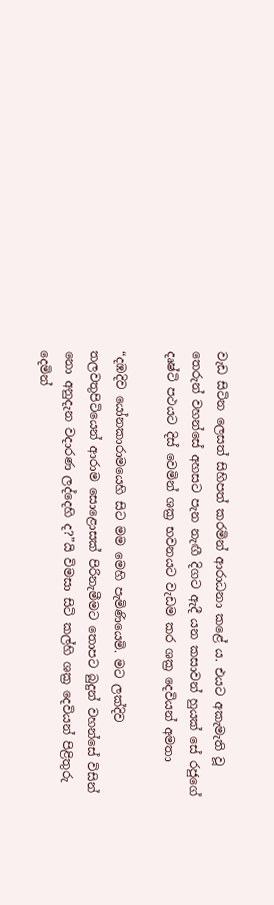වැඩ සිටින ලෙසත් සිහිපත් කරමින් ආරාධනා කළේ ය. එයට අකැමැති වූ තෙරුන් වහන්සේ අහසට පැන නැඟී දිගට ඇදී යන කසාවන් හුයක් සේ රජුගේ දෘෂ්ටි පථයට දිස් වෙමින් ශක්‍ර භවනයට වැඩම කර ශක්‍ර දෙවියන් අමතා

“දඹදිව යෝනකාරාමයෙහි සිට මම මෙහි පැමිණියෙමි. මට ලක්දිව තලවතුපිටියෙන් ආරාම සොළොසක් පිරිනැමීමට තොපට බුදුන් වහන්සේ විසින් නො අනුදැන වදාරණ ලද්දෙහි ද?”යි විමසා සිටි කල්හි ශක්‍ර දෙවියන් පිළිතුරු දෙමින්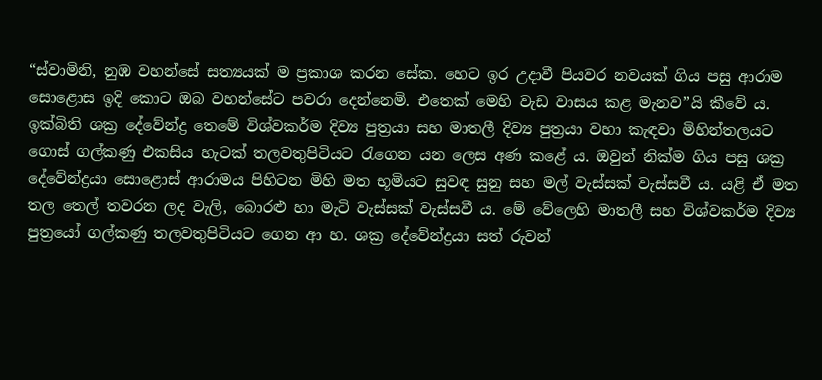“ස්වාමිනි, නුඹ වහන්සේ සත්‍යයක් ම ප්‍රකාශ කරන සේක. හෙට ඉර උදාවී පියවර නවයක් ගිය පසු ආරාම සොළොස ඉදි කොට ඔබ වහන්සේට පවරා දෙන්නෙමි. එතෙක් මෙහි වැඩ වාසය කළ මැනව”යි කීවේ ය. ඉක්බිති ශක්‍ර දේවේන්ද්‍ර තෙමේ විශ්වකර්ම දිව්‍ය පුත්‍රයා සහ මාතලී දිව්‍ය පුත්‍රයා වහා කැඳවා මිහින්තලයට ගොස් ගල්කණු එකසිය හැටක් තලවතුපිටියට රැගෙන යන ලෙස අණ කළේ ය. ඔවුන් නික්ම ගිය පසු ශක්‍ර දේවේන්ද්‍රයා සොළොස් ආරාමය පිහිටන මිහි මත භූමියට සුවඳ සුනු සහ මල් වැස්සක් වැස්සවී ය. යළි ඒ මත තල තෙල් තවරන ලද වැලි, බොරළු හා මැටි වැස්සක් වැස්සවී ය. මේ වේලෙහි මාතලී සහ විශ්වකර්ම දිව්‍ය පුත්‍රයෝ ගල්කණු තලවතුපිටියට ගෙන ආ හ. ශක්‍ර දේවේන්ද්‍රයා සත් රුවන්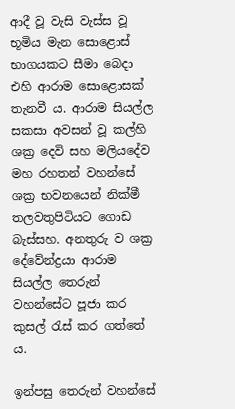ආදී වූ වැසි වැස්ස වූ භූමිය මැන සොළොස් භාගයකට සීමා බෙදා එහි ආරාම සොළොසක් තැනවී ය. ආරාම සියල්ල සකසා අවසන් වූ කල්හි ශක්‍ර දෙවි සහ මලියදේව මහ රහතන් වහන්සේ ශක්‍ර භවනයෙන් නික්මී තලවතුපිටියට ගොඩ බැස්සහ. අනතුරු ව ශක්‍ර දේවේන්ද්‍රයා ආරාම සියල්ල තෙරුන් වහන්සේට පූජා කර කුසල් රැස් කර ගත්තේ ය.

ඉන්පසු තෙරුන් වහන්සේ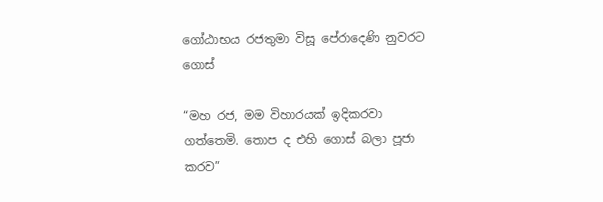ගෝඨාභය රජතුමා විසූ පේරාදෙණි නුවරට ගොස්

“මහ රජ, මම විහාරයක් ඉදිකරවා ගත්තෙමි. තොප ද එහි ගොස් බලා පූජා කරව”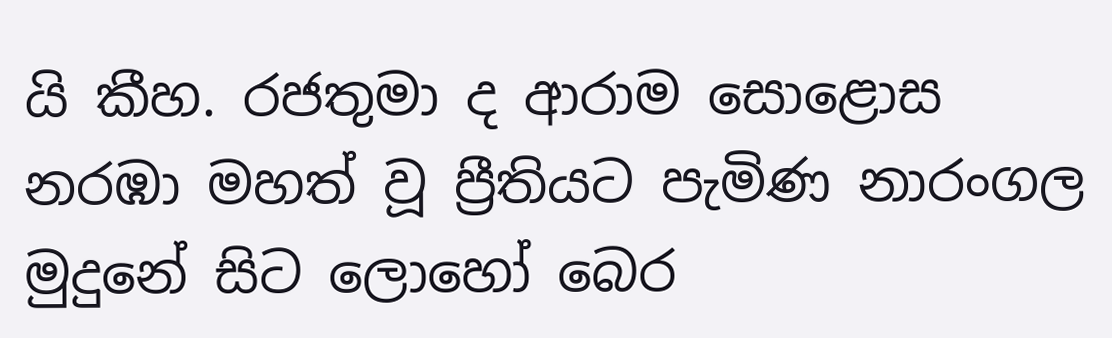යි කීහ. රජතුමා ද ආරාම සොළොස නරඹා මහත් වූ ප්‍රීතියට පැමිණ නාරංගල මුදුනේ සිට ලොහෝ බෙර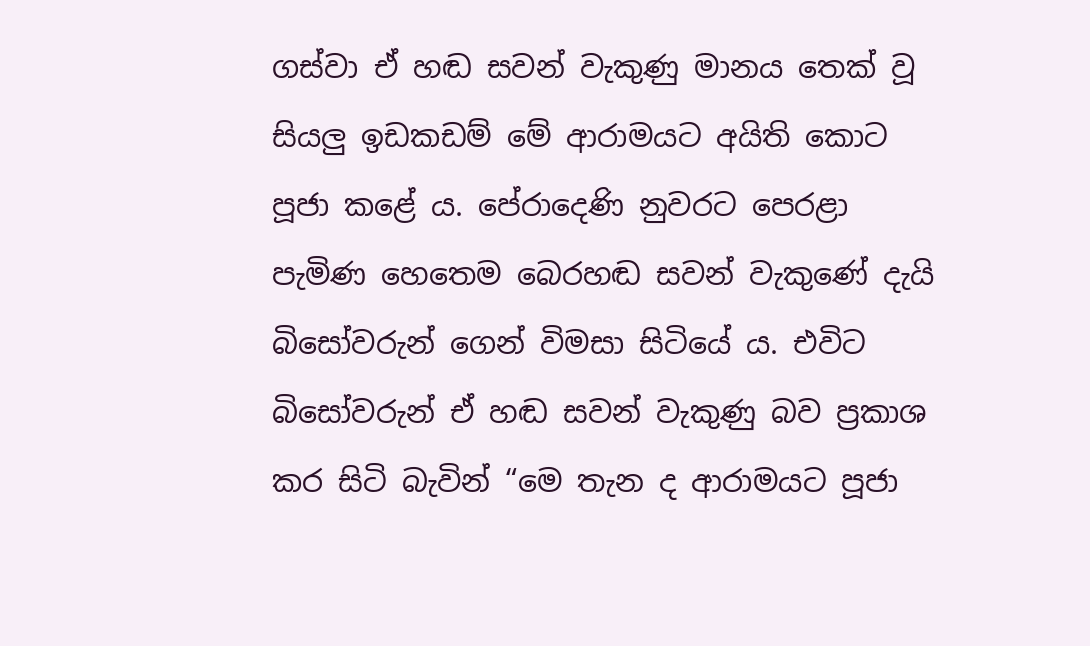ගස්වා ඒ හඬ සවන් වැකුණු මානය තෙක් වූ සියලු ඉඩකඩම් මේ ආරාමයට අයිති කොට පූජා කළේ ය. පේරාදෙණි නුවරට පෙරළා පැමිණ හෙතෙම බෙරහඬ සවන් වැකුණේ දැයි බිසෝවරුන් ගෙන් විමසා සිටියේ ය. එවිට බිසෝවරුන් ඒ හඬ සවන් වැකුණු බව ප්‍රකාශ කර සිටි බැවින් “මෙ තැන ද ආරාමයට පූජා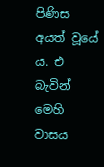පිණිස අයත් වූයේ ය. එ බැවින් මෙහි වාසය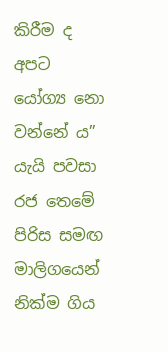කිරීම ද අපට යෝග්‍ය නො වන්නේ ය” යැයි පවසා රජ තෙමේ පිරිස සමඟ මාලිගයෙන් නික්ම ගිය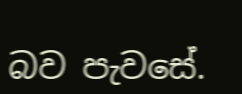බව පැවසේ.